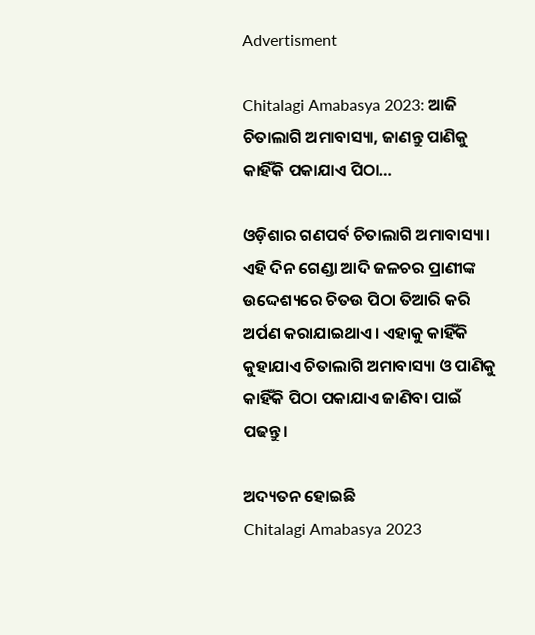Advertisment

Chitalagi Amabasya 2023: ଆଜି ଚିତାଲାଗି ଅମାବାସ୍ୟା, ଜାଣନ୍ତୁ ପାଣିକୁ କାହିଁକି ପକାଯାଏ ପିଠା…

ଓଡ଼ିଶାର ଗଣପର୍ବ ଚିତାଲାଗି ଅମାବାସ୍ୟା। ଏହି ଦିନ ଗେଣ୍ଡା ଆଦି ଜଳଚର ପ୍ରାଣୀଙ୍କ ଉଦ୍ଦେଶ୍ୟରେ ଚିତଉ ପିଠା ତିଆରି କରି ଅର୍ପଣ କରାଯାଇଥାଏ। ଏହାକୁ କାହିଁକି କୁହାଯାଏ ଚିତାଲାଗି ଅମାବାସ୍ୟା ଓ ପାଣିକୁ କାହିଁକି ପିଠା ପକାଯାଏ ଜାଣିବା ପାଇଁ ପଢନ୍ତୁ।

ଅଦ୍ୟତନ ହୋଇଛି
Chitalagi Amabasya 2023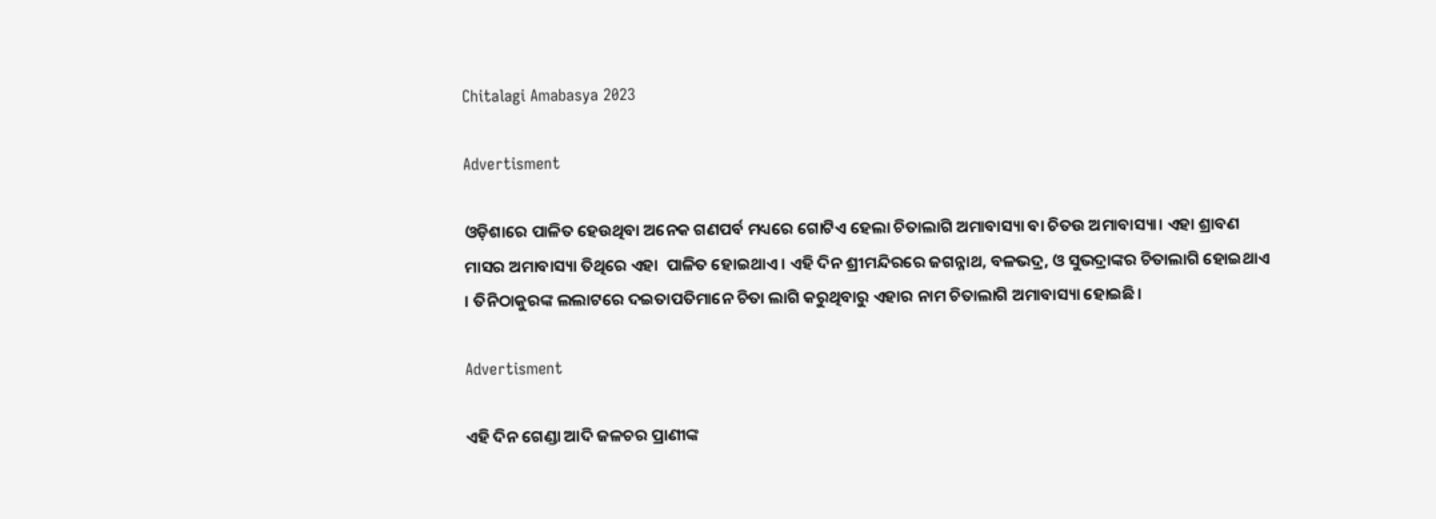Chitalagi Amabasya 2023

Advertisment

ଓଡ଼ିଶାରେ ପାଳିତ ହେଉଥିବା ଅନେକ ଗଣପର୍ବ ମଧ୍ୟରେ ଗୋଟିଏ ହେଲା ଚିତାଲାଗି ଅମାବାସ୍ୟା ବା ଚିତଉ ଅମାବାସ୍ୟା। ଏହା ଶ୍ରାବଣ ମାସର ଅମାବାସ୍ୟା ତିଥିରେ ଏହା  ପାଳିତ ହୋଇଥାଏ। ଏହି ଦିନ ଶ୍ରୀମନ୍ଦିରରେ ଜଗନ୍ନାଥ, ବଳଭଦ୍ର, ଓ ସୁଭଦ୍ରାଙ୍କର ଚିତାଲାଗି ହୋଇଥାଏ । ତିନିଠାକୁରଙ୍କ ଲଲାଟରେ ଦଇତାପତିମାନେ ଚିତା ଲାଗି କରୁଥିବାରୁ ଏହାର ନାମ ଚିତାଲାଗି ଅମାବାସ୍ୟା ହୋଇଛି।

Advertisment

ଏହି ଦିନ ଗେଣ୍ଡା ଆଦି ଜଳଚର ପ୍ରାଣୀଙ୍କ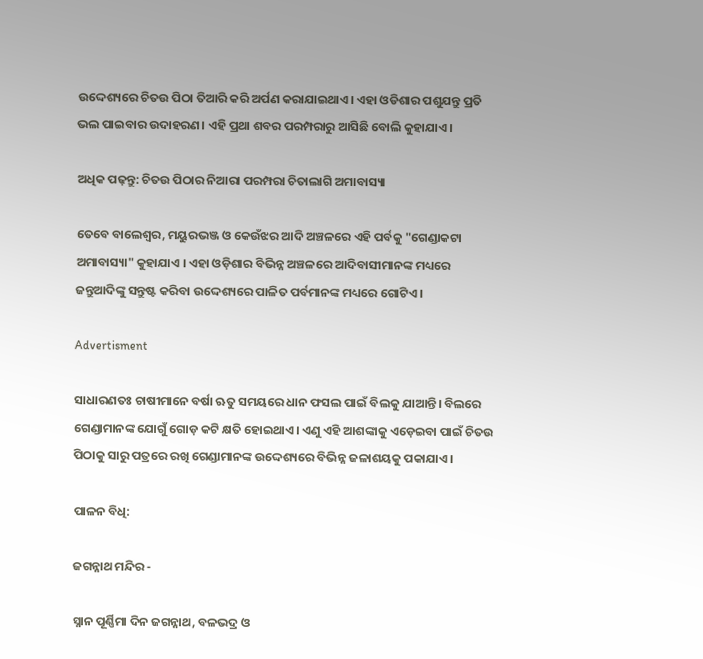ଉଦ୍ଦେଶ୍ୟରେ ଚିତଉ ପିଠା ତିଆରି କରି ଅର୍ପଣ କରାଯାଇଥାଏ। ଏହା ଓଡିଶାର ପଶୁଯନ୍ତୁ ପ୍ରତି ଭଲ ପାଇବାର ଉଦାହରଣ। ଏହି ପ୍ରଥା ଶବର ପରମ୍ପରାରୁ ଆସିଛି ବୋଲି କୁହାଯାଏ।

ଅଧିକ ପଢ଼ନ୍ତୁ: ଚିତଉ ପିଠାର ନିଆରା ପରମ୍ପରା ଚିତାଲାଗି ଅମାବାସ୍ୟା

ତେବେ ବାଲେଶ୍ୱର, ମୟୁରଭଞ୍ଜ ଓ କେଉଁଝର ଆଦି ଅଞ୍ଚଳରେ ଏହି ପର୍ବକୁ "ଗେଣ୍ଡାକଟା ଅମାବାସ୍ୟା" କୁହାଯାଏ । ଏହା ଓଡ଼ିଶାର ବିଭିନ୍ନ ଅଞ୍ଚଳରେ ଆଦିବାସୀମାନଙ୍କ ମଧ୍ୟରେ ଜନ୍ତୁଆଦିଙ୍କୁ ସନ୍ତୁଷ୍ଟ କରିବା ଉଦ୍ଦେଶ୍ୟରେ ପାଳିତ ପର୍ବମାନଙ୍କ ମଧ୍ୟରେ ଗୋଟିଏ ।

Advertisment

ସାଧାରଣତଃ ଚାଷୀମାନେ ବର୍ଷା ଋତୁ ସମୟରେ ଧାନ ଫସଲ ପାଇଁ ବିଲକୁ ଯାଆନ୍ତି। ବିଲରେ ଗେଣ୍ଡାମାନଙ୍କ ଯୋଗୁଁ ଗୋଡ଼ କଟି କ୍ଷତି ହୋଇଥାଏ। ଏଣୁ ଏହି ଆଶଙ୍କାକୁ ଏଡ଼େଇବା ପାଇଁ ଚିତଉ ପିଠାକୁ ସାରୁ ପତ୍ରରେ ରଖି ଗେଣ୍ଡାମାନଙ୍କ ଉଦ୍ଦେଶ୍ୟରେ ବିଭିନ୍ନ ଜଳାଶୟକୁ ପକାଯାଏ।

ପାଳନ ବିଧି:

ଜଗନ୍ନାଥ ମନ୍ଦିର -

ସ୍ନାନ ପୂର୍ଣ୍ଣିମା ଦିନ ଜଗନ୍ନାଥ, ବଳଭଦ୍ର ଓ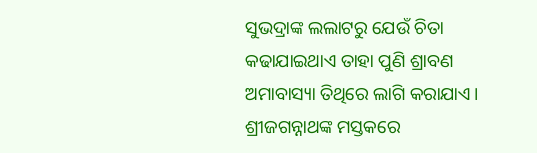ସୁଭଦ୍ରାଙ୍କ ଲଲାଟରୁ ଯେଉଁ ଚିତା କଢାଯାଇଥାଏ ତାହା ପୁଣି ଶ୍ରାବଣ ଅମାବାସ୍ୟା ତିଥିରେ ଲାଗି କରାଯାଏ। ଶ୍ରୀଜଗନ୍ନାଥଙ୍କ ମସ୍ତକରେ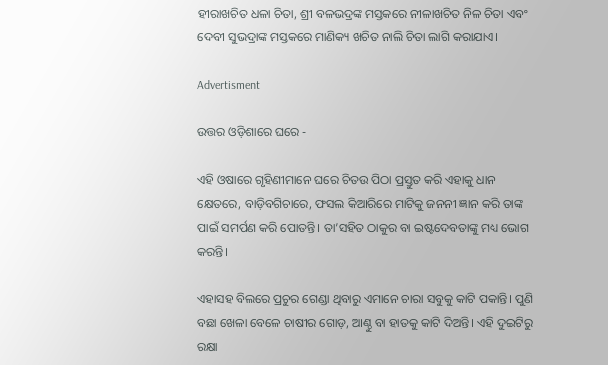ହୀରାଖଚିତ ଧଳା ଚିତା, ଶ୍ରୀ ବଳଭଦ୍ରଙ୍କ ମସ୍ତକରେ ନୀଳାଖଚିତ ନିଳ ଚିତା ଏବଂ ଦେବୀ ସୁଭଦ୍ରାଙ୍କ ମସ୍ତକରେ ମାଣିକ୍ୟ ଖଚିତ ନାଲି ଚିତା ଲାଗି କରାଯାଏ।

Advertisment

ଉତ୍ତର ଓଡ଼ିଶାରେ ଘରେ -

ଏହି ଓଷାରେ ଗୃହିଣୀମାନେ ଘରେ ଚିତଉ ପିଠା ପ୍ରସ୍ତୁତ କରି ଏହାକୁ ଧାନ କ୍ଷେତରେ, ବାଡ଼ିବଗିଚାରେ, ଫସଲ କିଆରିରେ ମାଟିକୁ ଜନନୀ ଜ୍ଞାନ କରି ତାଙ୍କ ପାଇଁ ସମର୍ପଣ କରି ପୋତନ୍ତି। ତା’ସହିତ ଠାକୁର ବା ଇଷ୍ଟଦେବତାଙ୍କୁ ମଧ୍ୟ ଭୋଗ କରନ୍ତି।

ଏହାସହ ବିଲରେ ପ୍ରଚୁର ଗେଣ୍ଡା ଥିବାରୁ ଏମାନେ ଚାରା ସବୁକୁ କାଟି ପକାନ୍ତି। ପୁଣି ବଛା ଖେଳା ବେଳେ ଚାଷୀର ଗୋଡ଼, ଆଣ୍ଠୁ ବା ହାତକୁ କାଟି ଦିଅନ୍ତି। ଏହି ଦୁଇଟିରୁ ରକ୍ଷା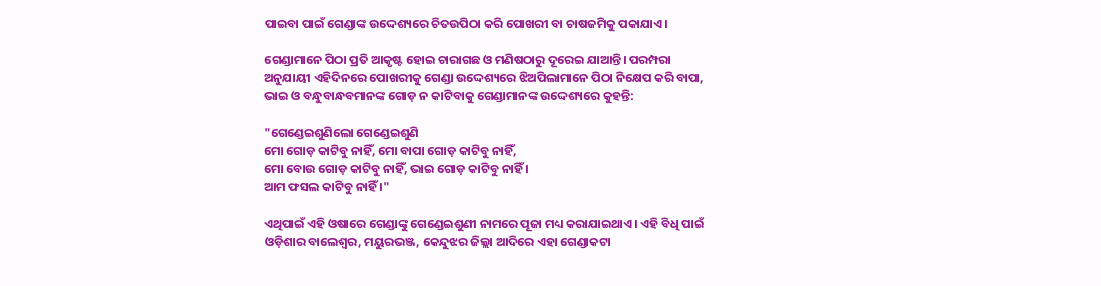ପାଇବା ପାଇଁ ଗେଣ୍ଡାଙ୍କ ଉଦ୍ଦେଶ୍ୟରେ ଚିତଉପିଠା କରି ପୋଖରୀ ବା ଚାଷଜମିକୁ ପକାଯାଏ।

ଗେଣ୍ଡାମାନେ ପିଠା ପ୍ରତି ଆକୃଷ୍ଟ ହୋଇ ଚାରାଗଛ ଓ ମଣିଷଠାରୁ ଦୂରେଇ ଯାଆନ୍ତି। ପରମ୍ପରା ଅନୁଯାୟୀ ଏହିଦିନରେ ପୋଖରୀକୁ ଗେଣ୍ଡା ଉଦ୍ଦେଶ୍ୟରେ ଝିଅପିଲାମାନେ ପିଠା ନିକ୍ଷେପ କରି ବାପା, ଭାଇ ଓ ବନ୍ଧୁବାନ୍ଧବମାନଙ୍କ ଗୋଡ଼ ନ କାଟିବାକୁ ଗେଣ୍ଡାମାନଙ୍କ ଉଦ୍ଦେଶ୍ୟରେ କୁହନ୍ତି:

"ଗେଣ୍ଡେଇଶୁଣିଲୋ ଗେଣ୍ଡେଇଶୁଣି
ମୋ ଗୋଡ଼ କାଟିବୁ ନାହିଁ, ମୋ ବାପା ଗୋଡ଼ କାଟିବୁ ନାହିଁ,
ମୋ ବୋଉ ଗୋଡ଼ କାଟିବୁ ନାହିଁ, ଭାଇ ଗୋଡ଼ କାଟିବୁ ନାହିଁ ।
ଆମ ଫସଲ କାଟିବୁ ନାହିଁ ।"

ଏଥିପାଇଁ ଏହି ଓଷାରେ ଗେଣ୍ଡାଙ୍କୁ ଗେଣ୍ଡେଇଶୁଣୀ ନାମରେ ପୂଜା ମଧ୍ୟ କରାଯାଇଥାଏ। ଏହି ବିଧି ପାଇଁ ଓଡ଼ିଶାର ବାଲେଶ୍ୱର, ମୟୁରଭଞ୍ଜ, କେନ୍ଦୁଝର ଜିଲ୍ଲା ଆଦିରେ ଏହା ଗେଣ୍ଡାକଟା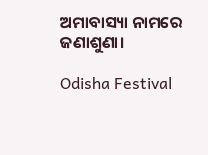ଅମାବାସ୍ୟା ନାମରେ ଜଣାଶୁଣା।

Odisha Festival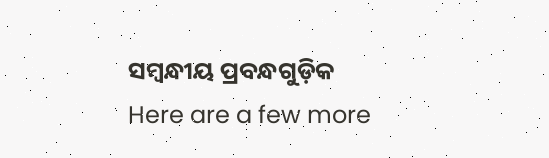ସମ୍ବନ୍ଧୀୟ ପ୍ରବନ୍ଧଗୁଡ଼ିକ
Here are a few more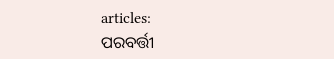articles:
ପରବର୍ତ୍ତୀ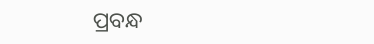ପ୍ରବନ୍ଧ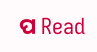ପ Read